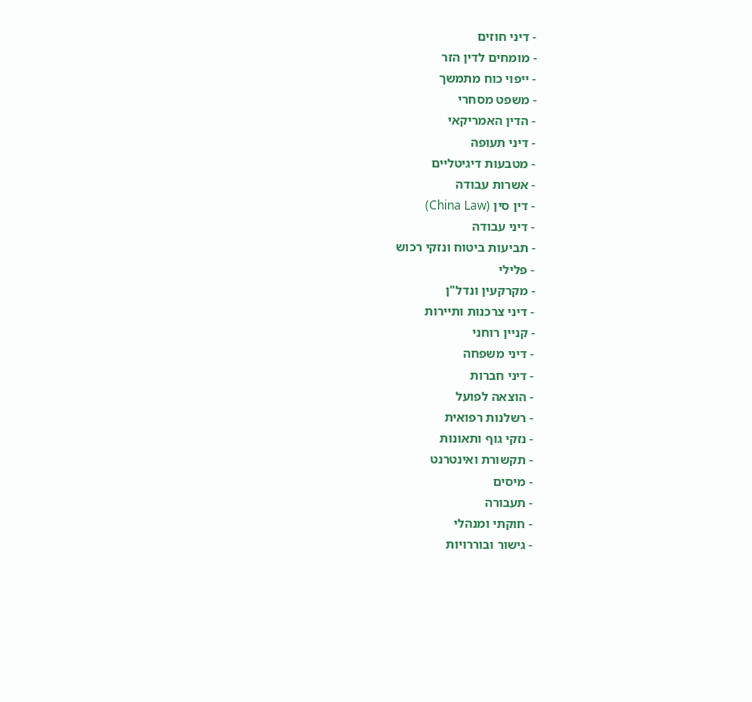- דיני חוזים
- מומחים לדין הזר
- ייפוי כוח מתמשך
- משפט מסחרי
- הדין האמריקאי
- דיני תעופה
- מטבעות דיגיטליים
- אשרות עבודה
- דין סין (China Law)
- דיני עבודה
- תביעות ביטוח ונזקי רכוש
- פלילי
- מקרקעין ונדל"ן
- דיני צרכנות ותיירות
- קניין רוחני
- דיני משפחה
- דיני חברות
- הוצאה לפועל
- רשלנות רפואית
- נזקי גוף ותאונות
- תקשורת ואינטרנט
- מיסים
- תעבורה
- חוקתי ומנהלי
- גישור ובוררויות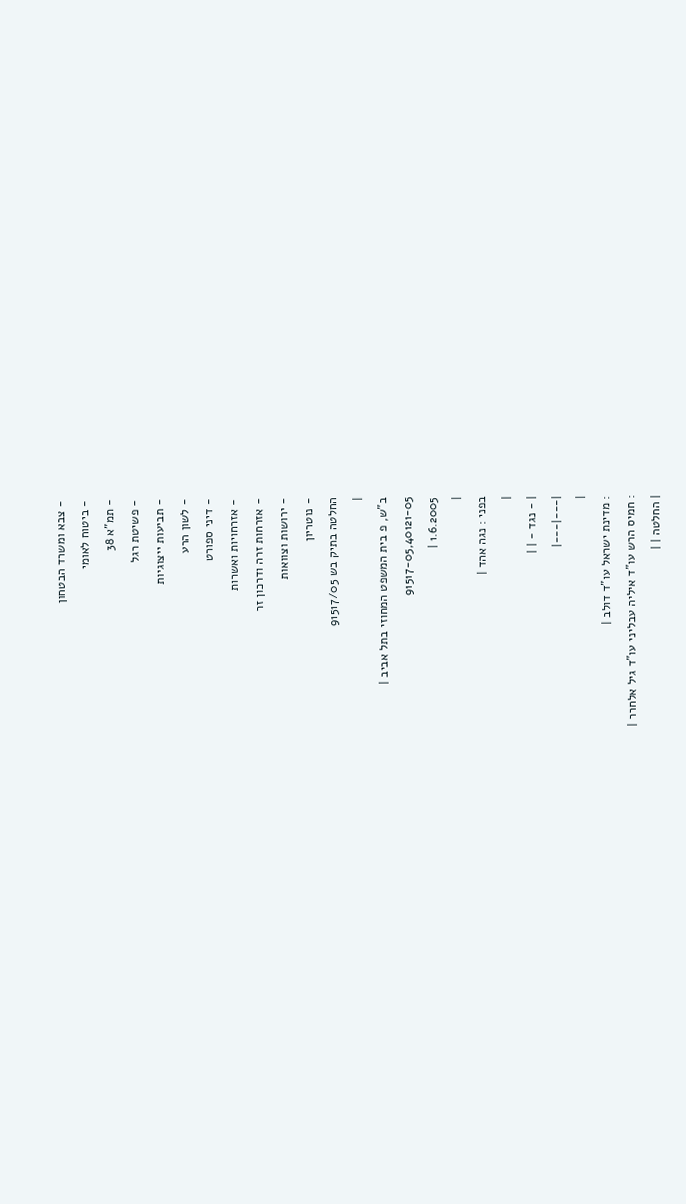- צבא ומשרד הבטחון
- ביטוח לאומי
- תמ"א 38
- פשיטת רגל
- תביעות ייצוגיות
- לשון הרע
- דיני ספורט
- אזרחויות ואשרות
- אזרחות זרה ודרכון זר
- ירושות וצוואות
- נוטריון
החלטה בתיק בש 91517/05
|
ב"ש, פ בית המשפט המחוזי בתל אביב |
91517-05,40121-05
1.6.2005 |
|
בפני : נגה אהד |
|
| - נגד - | |
|---|---|
|
: מדינת ישראל עו"ד דולב |
: חמיס הרש עו"ד איליה עבליני עו"ד גיל אלחרר |
| החלטה | |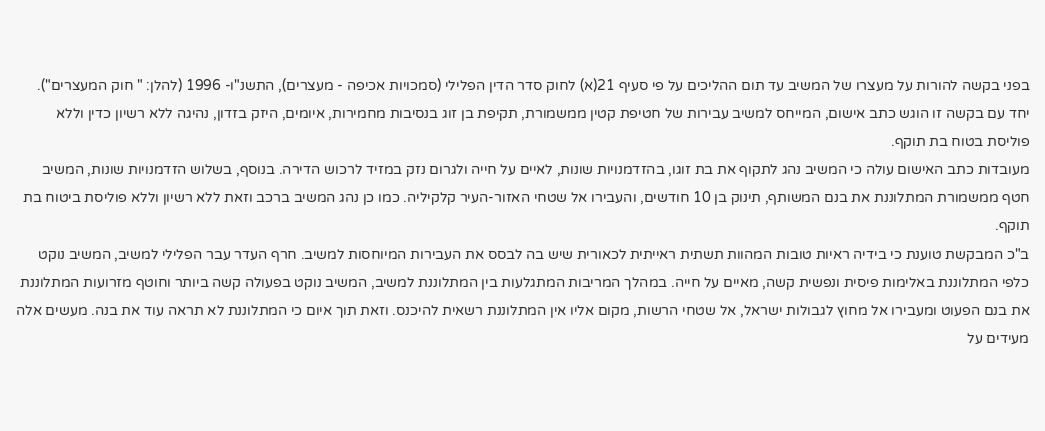בפני בקשה להורות על מעצרו של המשיב עד תום ההליכים על פי סעיף 21(א) לחוק סדר הדין הפלילי (סמכויות אכיפה - מעצרים), התשנ"ו- 1996 (להלן: " חוק המעצרים").
יחד עם בקשה זו הוגש כתב אישום, המייחס למשיב עבירות של חטיפת קטין ממשמורת, תקיפת בן זוג בנסיבות מחמירות, איומים, היזק בזדון, נהיגה ללא רשיון כדין וללא פוליסת בטוח בת תוקף.
מעובדות כתב האישום עולה כי המשיב נהג לתקוף את בת זוגו, בהזדמנויות שונות, לאיים על חייה ולגרום נזק במזיד לרכוש הדירה. בנוסף, בשלוש הזדמנויות שונות, המשיב חטף ממשמורת המתלוננת את בנם המשותף, תינוק בן 10 חודשים, והעבירו אל שטחי האזור-העיר קלקיליה. כמו כן נהג המשיב ברכב וזאת ללא רשיון וללא פוליסת ביטוח בת תוקף.
ב"כ המבקשת טוענת כי בידיה ראיות טובות המהוות תשתית ראייתית לכאורית שיש בה לבסס את העבירות המיוחסות למשיב. חרף העדר עבר הפלילי למשיב, המשיב נוקט כלפי המתלוננת באלימות פיסית ונפשית קשה, מאיים על חייה. במהלך המריבות המתגלעות בין המתלוננת למשיב, המשיב נוקט בפעולה קשה ביותר וחוטף מזרועות המתלוננת את בנם הפעוט ומעבירו אל מחוץ לגבולות ישראל, אל שטחי הרשות, מקום אליו אין המתלוננת רשאית להיכנס. וזאת תוך איום כי המתלוננת לא תראה עוד את בנה. מעשים אלה מעידים על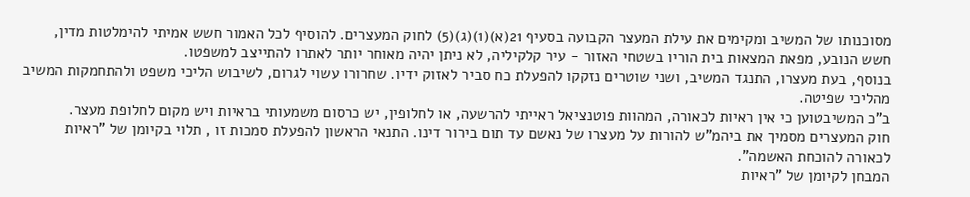מסוכנותו של המשיב ומקימים את עילת המעצר הקבועה בסעיף 21(א)(1)(ג)(5) לחוק המעצרים. להוסיף לכל האמור חשש אמיתי להימלטות מדין, חשש הנובע, מפאת המצאות בית הוריו בשטחי האזור - עיר קלקיליה, לא ניתן יהיה מאוחר יותר לאתרו להתייצב למשפטו.
בנוסף, בעת מעצרו, התנגד המשיב, ושני שוטרים נזקקו להפעלת כח סביר לאזוק ידיו. שחרורו עשוי לגרום, לשיבוש הליכי משפט ולהתחמקות המשיב מהליכי שפיטה.
ב"כ המשיבטוען כי אין ראיות לכאורה, המהוות פוטנציאל ראייתי להרשעה, או לחלופין, יש כרסום משמעותי בראיות ויש מקום לחלופת מעצר.
חוק המעצרים מסמיך את ביהמ"ש להורות על מעצרו של נאשם עד תום בירור דינו. התנאי הראשון להפעלת סמכות זו , תלוי בקיומן של "ראיות לכאורה להוכחת האשמה".
המבחן לקיומן של "ראיות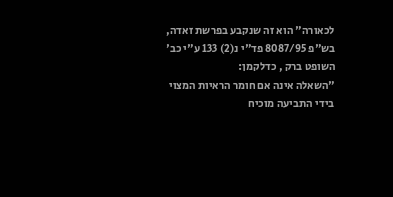לכאורה" הוא זה שנקבע בפרשת זאדה, בש"פ 8087/95 פד"י נ(2) 133 ע"י כב' השופט ברק , כדלקמן:
"השאלה אינה אם חומר הראיות המצוי בידי התביעה מוכיח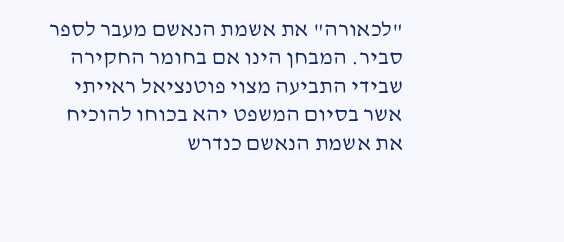"לכאורה" את אשמת הנאשם מעבר לספר סביר. המבחן הינו אם בחומר החקירה שבידי התביעה מצוי פוטנציאל ראייתי אשר בסיום המשפט יהא בכוחו להוכיח את אשמת הנאשם כנדרש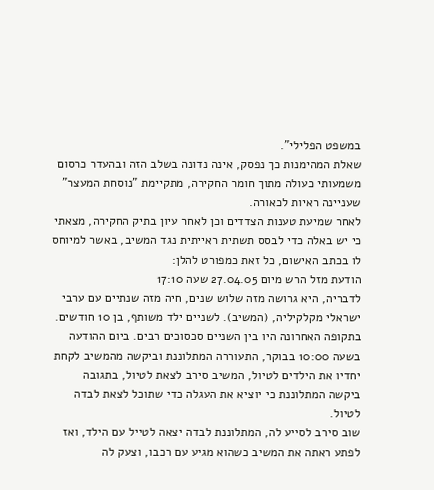במשפט הפלילי".
שאלת המהימנות כך נפסק, אינה נדונה בשלב הזה ובהעדר כרסום משמעותי כעולה מתוך חומר החקירה, מתקיימת "נוסחת המעצר" שעניינה ראיות לכאורה.
לאחר שמיעת טענות הצדדים וכן לאחר עיון בתיק החקירה, מצאתי כי יש באלה כדי לבסס תשתית ראייתית נגד המשיב, באשר למיוחס לו בכתב האישום, כל זאת כמפורט להלן:
הודעת מזל הרש מיום 27.04.05 שעה 17:10
לדבריה, היא גרושה מזה שלוש שנים, חיה מזה שנתיים עם ערבי ישראלי מקלקיליה, (המשיב). לשניים ילד משותף, בן 10 חודשים. בתקופה האחרונה היו בין השניים סכסוכים רבים. ביום ההודעה בשעה 10:00 בבוקר, התעוררה המתלוננת וביקשה מהמשיב לקחת יחדיו את הילדים לטיול, המשיב סירב לצאת לטיול, בתגובה ביקשה המתלוננת כי יוציא את העגלה כדי שתוכל לצאת לבדה לטיול.
שוב סירב לסייע לה, המתלוננת לבדה יצאה לטייל עם הילד, ואז לפתע ראתה את המשיב כשהוא מגיע עם רכבו, וצעק לה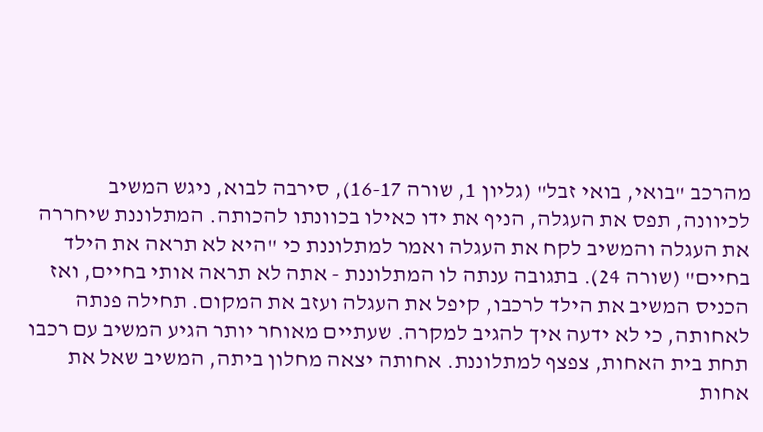מהרכב "בואי, בואי זבל" (גליון 1, שורה 16-17), סירבה לבוא, ניגש המשיב לכיוונה, תפס את העגלה, הניף את ידו כאילו בכוונתו להכותה. המתלוננת שיחררה את העגלה והמשיב לקח את העגלה ואמר למתלוננת כי "היא לא תראה את הילד בחיים" (שורה 24). בתגובה ענתה לו המתלוננת - אתה לא תראה אותי בחיים, ואז הכניס המשיב את הילד לרכבו, קיפל את העגלה ועזב את המקום. תחילה פנתה לאחותה, כי לא ידעה איך להגיב למקרה. שעתיים מאוחר יותר הגיע המשיב עם רכבו תחת בית האחות, צפצף למתלוננת. אחותה יצאה מחלון ביתה, המשיב שאל את אחות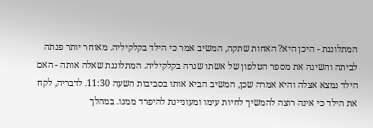המתלוננת - היכן היא? האחות שתקה, המשיב אמר כי הילד בקלקיליה. מאוחר יותר פנתה לביתה והשיגה את מספר הטלפון של אשתו שגרה בקלקיליה. המתלוננת שאלה אותה - האם הילד נמצא אצלה והיא אמרה שכן, המשיב הביא אותו בסביבות השעה 11:30. לדבריה, לקח את הילד כי אינה רוצה להמשיך לחיות עימו ומעוניינת להיפרד ממנו. במהלך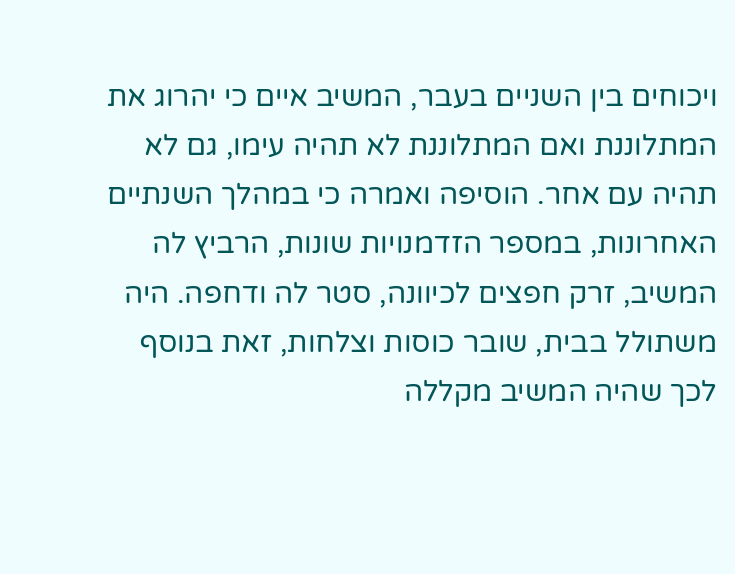ויכוחים בין השניים בעבר, המשיב איים כי יהרוג את המתלוננת ואם המתלוננת לא תהיה עימו, גם לא תהיה עם אחר. הוסיפה ואמרה כי במהלך השנתיים האחרונות, במספר הזדמנויות שונות, הרביץ לה המשיב, זרק חפצים לכיוונה, סטר לה ודחפה. היה משתולל בבית, שובר כוסות וצלחות, זאת בנוסף לכך שהיה המשיב מקללה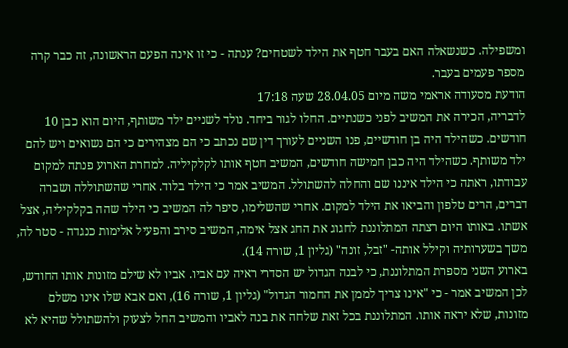ומשפילה. כשנשאלה האם בעבר חטף את הילד לשטחים? ענתה - כי זו אינה הפעם הראשונה, זה כבר קרה מספר פעמים בעבר.
הודעת מסעודה אראמי משה מיום 28.04.05 שעה 17:18
לדבריה, הכירה את המשיב לפני כשנתיים. החלו לגור ביחד. נולד לשניים ילד משותף, היום הוא כבן 10 חודשים. כשהילד היה בן חודשיים, פנו השניים לעורך דין שם נכתב כי הם מצהירים כי הם נשואים ויש להם ילד משותף. כשהילד היה כבן חמישה חודשים, המשיב חטף אותו לקלקיליה. למחרת הארוע פנתה למקום עבודתו, ראתה כי הילד איננו שם והחלה להשתולל. המשיב אמר כי הילד בלוד. אחרי שהשתוללה ושברה דברים, הרים טלפון והביאו את הילד למקום. אחרי שהשלימו, סיפר לה המשיב כי הילד שהה בקלקיליה, אצל אשתו. באותו היום רצתה המתלוננת לחגוג את החג אצל אימה, המשיב סירב והפעיל אלימות כנגדה - סטר לה, משך בשערותיה וקילל אותה- "זבל, זונה" (גליון 1, שורה 14).
בארוע השני מספרת המתלוננת, כי לבנה הגדול יש הסדרי ראיה עם אביו. אביו לא שילם מזונות אותו החודש, לכן המשיב אמר - כי "אינו צריך לממן את החמור הגדול" (גליון 1, שורה 16), ואם אבא שלו אינו משלם מזונות, שלא יראה אותו. המתלוננת בכל זאת שלחה את בנה לאביו והמשיב החל לצעוק ולהשתולל שהיא לא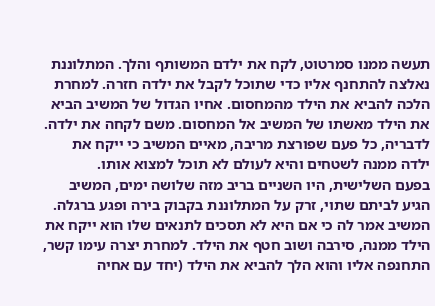תעשה ממנו סמרטוט, לקח את ילדם המשותף והלך. המתלוננת נאלצה להתחנף אליו כדי שתוכל לקבל את ילדה חזרה. למחרת הלכה להביא את הילד מהמחסום. אחיו הגדול של המשיב הביא את הילד מאשתו של המשיב אל המחסום. משם לקחה את ילדה. לדבריה, כל פעם שפורצת מריבה, מאיים המשיב כי ייקח את ילדה ממנה לשטחים והיא לעולם לא תוכל למצוא אותו.
בפעם השלישית, היו השניים בריב מזה שלושה ימים, המשיב הגיע לביתם שתוי, זרק על המתלוננת בקבוק בירה ופגע ברגלה. המשיב אמר לה כי אם היא לא תסכים לתנאים שלו הוא ייקח את הילד ממנה, סירבה ושוב חטף את הילד. למחרת יצרה עימו קשר, התחנפה אליו והוא הלך להביא את הילד (יחד עם אחיה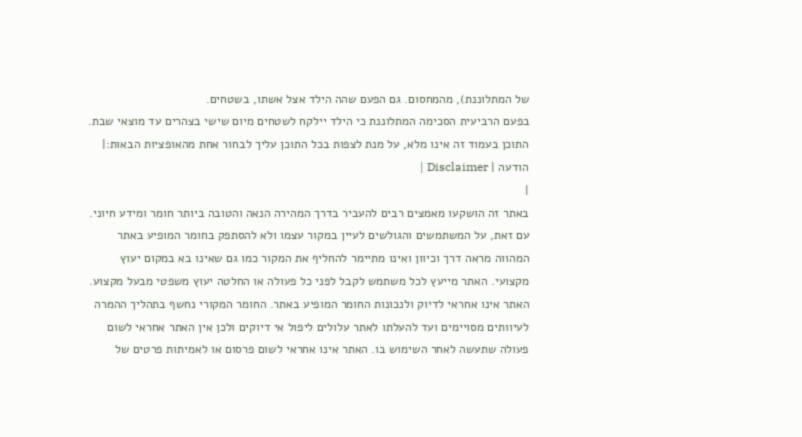של המתלוננת), מהמחסום. גם הפעם שהה הילד אצל אשתו, בשטחים.
בפעם הרביעית הסכימה המתלוננת כי הילד יילקח לשטחים מיום שישי בצהרים עד מוצאי שבת.
התוכן בעמוד זה אינו מלא, על מנת לצפות בכל התוכן עליך לבחור אחת מהאופציות הבאות:| הודעה | Disclaimer |
|
באתר זה הושקעו מאמצים רבים להעביר בדרך המהירה הנאה והטובה ביותר חומר ומידע חיוני. עם זאת, על המשתמשים והגולשים לעיין במקור עצמו ולא להסתפק בחומר המופיע באתר המהווה מראה דרך וכיוון ואינו מתיימר להחליף את המקור כמו גם שאינו בא במקום יעוץ מקצועי. האתר מייעץ לכל משתמש לקבל לפני כל פעולה או החלטה יעוץ משפטי מבעל מקצוע. האתר אינו אחראי לדיוק ולנכונות החומר המופיע באתר. החומר המקורי נחשף בתהליך ההמרה לעיוותים מסויימים ועד להעלתו לאתר עלולים ליפול אי דיוקים ולכן אין האתר אחראי לשום פעולה שתעשה לאחר השימוש בו. האתר אינו אחראי לשום פרסום או לאמיתות פרטים של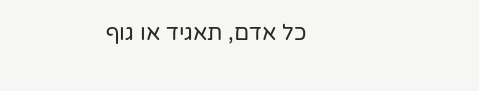כל אדם, תאגיד או גוף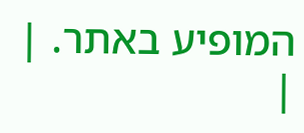המופיע באתר. |
|